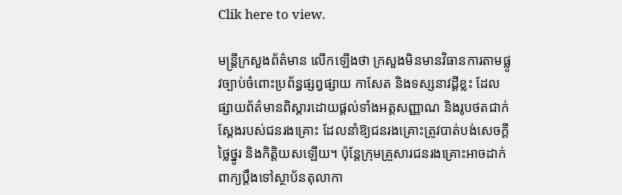Clik here to view.

មន្ត្រីក្រសួងព័ត៌មាន លើកឡើងថា ក្រសួងមិនមានវិធានការតាមផ្លូវច្បាប់ចំពោះប្រព័ន្ធផ្សព្វផ្សាយ កាសែត និងទស្សនាវដ្ដីខ្លះ ដែលផ្សាយព័ត៌មានពិស្ដារដោយផ្ដល់ទាំងអត្តសញ្ញាណ និងរូបថតជាក់ស្ដែងរបស់ជនរងគ្រោះ ដែលនាំឱ្យជនរងគ្រោះត្រូវបាត់បង់សេចក្ដីថ្លៃថ្នូរ និងកិត្តិយសឡើយ។ ប៉ុន្តែក្រុមគ្រួសារជនរងគ្រោះអាចដាក់ពាក្យប្ដឹងទៅស្ថាប័នតុលាកា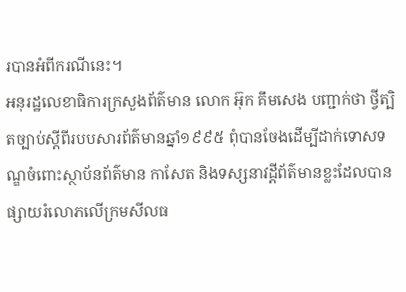របានអំពីករណីនេះ។
អនុរដ្ឋលេខាធិការក្រសួងព័ត៌មាន លោក អ៊ុក គឹមសេង បញ្ជាក់ថា ថ្វីត្បិតច្បាប់ស្ដីពីរបបសារព័ត៌មានឆ្នាំ១៩៩៥ ពុំបានចែងដើម្បីដាក់ទោសទណ្ឌចំពោះស្ថាប័នព័ត៌មាន កាសែត និងទស្សនាវដ្ដីព័ត៌មានខ្លះដែលបានផ្សាយរំលោភលើក្រមសីលធ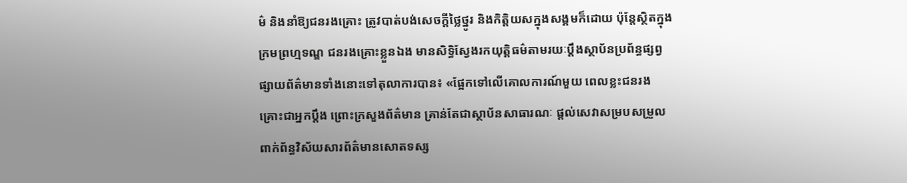ម៌ និងនាំឱ្យជនរងគ្រោះ ត្រូវបាត់បង់សេចក្ដីថ្លៃថ្នូរ និងកិត្តិយសក្នុងសង្គមក៏ដោយ ប៉ុន្តែស្ថិតក្នុងក្រមព្រហ្មទណ្ឌ ជនរងគ្រោះខ្លួនឯង មានសិទ្ធិស្វែងរកយុត្តិធម៌តាមរយៈប្ដឹងស្ថាប័នប្រព័ន្ធផ្សព្វផ្សាយព័ត៌មានទាំងនោះទៅតុលាការបាន៖ «ផ្អែកទៅលើគោលការណ៍មួយ ពេលខ្លះជនរងគ្រោះជាអ្នកប្ដឹង ព្រោះក្រសួងព័ត៌មាន គ្រាន់តែជាស្ថាប័នសាធារណៈ ផ្ដល់សេវាសម្របសម្រួល ពាក់ព័ន្ធវិស័យសារព័ត៌មានសោតទស្ស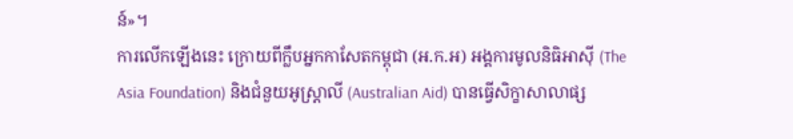ន៍»។
ការលើកឡើងនេះ ក្រោយពីក្លឹបអ្នកកាសែតកម្ពុជា (អ.ក.អ) អង្គការមូលនិធិអាស៊ី (The Asia Foundation) និងជំនួយអូស្ត្រាលី (Australian Aid) បានធ្វើសិក្ខាសាលាផ្ស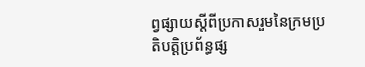ព្វផ្សាយស្ដីពីប្រកាសរួមនៃក្រមប្រតិបត្តិប្រព័ន្ធផ្ស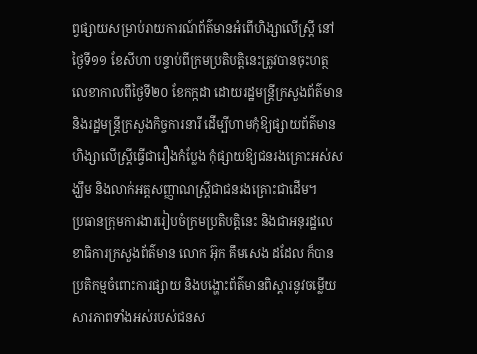ព្វផ្សាយសម្រាប់រាយការណ៍ព័ត៌មានអំពើហិង្សាលើស្ត្រី នៅថ្ងៃទី១១ ខែសីហា បន្ទាប់ពីក្រមប្រតិបត្តិនេះត្រូវបានចុះហត្ថលេខាកាលពីថ្ងៃទី២០ ខែកក្កដា ដោយរដ្ឋមន្ត្រីក្រសួងព័ត៌មាន និងរដ្ឋមន្ត្រីក្រសួងកិច្ចការនារី ដើម្បីហាមកុំឱ្យផ្សាយព័ត៌មានហិង្សាលើស្ត្រីធ្វើជារឿងកំប្លែង កុំផ្សាយឱ្យជនរងគ្រោះអស់សង្ឃឹម និងលាក់អត្តសញ្ញាណស្ត្រីជាជនរងគ្រោះជាដើម។
ប្រធានក្រុមការងាររៀបចំក្រមប្រតិបត្តិនេះ និងជាអនុរដ្ឋលេខាធិការក្រសួងព័ត៌មាន លោក អ៊ុក គឹមសេង ដដែល ក៏បានប្រតិកម្មចំពោះការផ្សាយ និងបង្ហោះព័ត៌មានពិស្ដារនូវចម្លើយសារភាពទាំងអស់របស់ជនស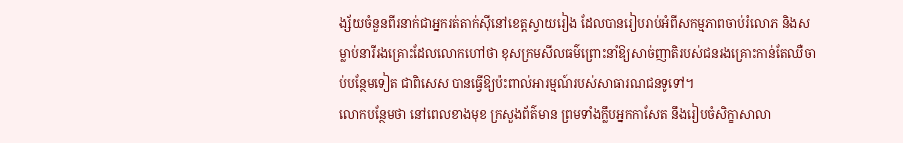ង្ស័យចំនួនពីរនាក់ជាអ្នករត់តាក់ស៊ីនៅខេត្តស្វាយរៀង ដែលបានរៀបរាប់អំពីសកម្មភាពចាប់រំលោភ និងសម្លាប់នារីរងគ្រោះដែលលោកហៅថា ខុសក្រមសីលធម៌ព្រោះនាំឱ្យសាច់ញាតិរបស់ជនរងគ្រោះកាន់តែឈឺចាប់បន្ថែមទៀត ជាពិសេស បានធ្វើឱ្យប៉ះពាល់អារម្មណ៍របស់សាធារណជនទូទៅ។
លោកបន្ថែមថា នៅពេលខាងមុខ ក្រសួងព័ត៌មាន ព្រមទាំងក្លឹបអ្នកកាសែត នឹងរៀបចំសិក្ខាសាលា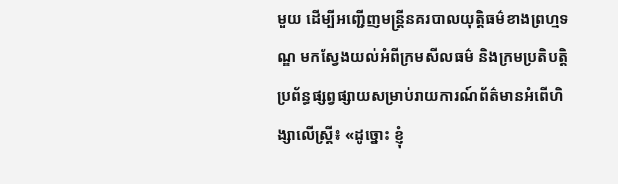មួយ ដើម្បីអញ្ជើញមន្ត្រីនគរបាលយុត្តិធម៌ខាងព្រហ្មទណ្ឌ មកស្វែងយល់អំពីក្រមសីលធម៌ និងក្រមប្រតិបត្តិប្រព័ន្ធផ្សព្វផ្សាយសម្រាប់រាយការណ៍ព័ត៌មានអំពើហិង្សាលើស្ត្រី៖ «ដូច្នោះ ខ្ញុំ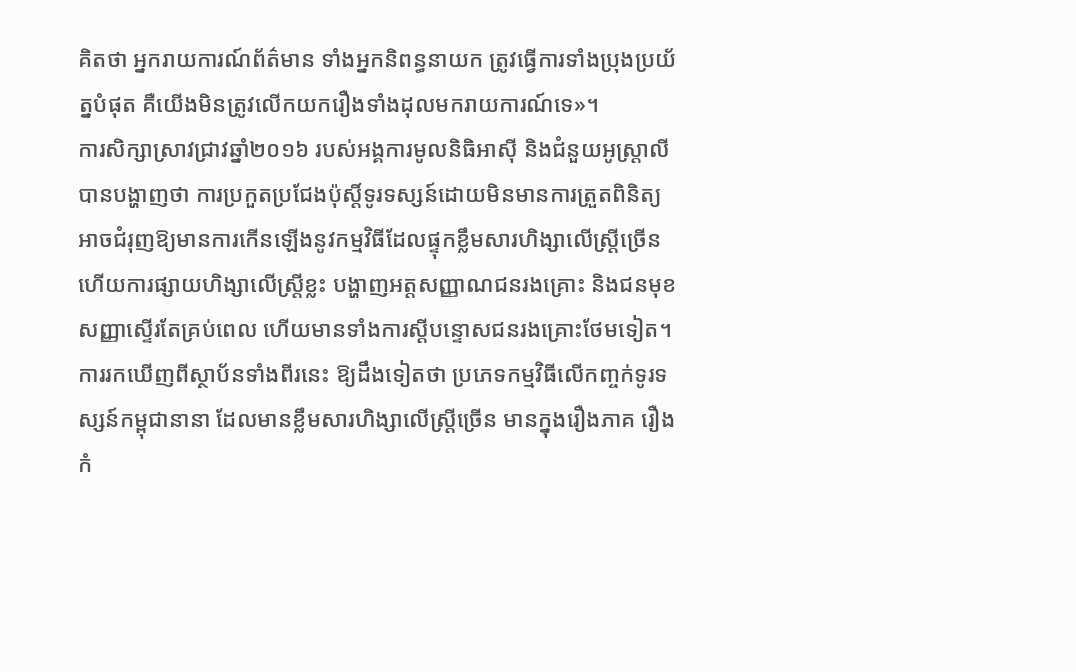គិតថា អ្នករាយការណ៍ព័ត៌មាន ទាំងអ្នកនិពន្ធនាយក ត្រូវធ្វើការទាំងប្រុងប្រយ័ត្នបំផុត គឺយើងមិនត្រូវលើកយករឿងទាំងដុលមករាយការណ៍ទេ»។
ការសិក្សាស្រាវជ្រាវឆ្នាំ២០១៦ របស់អង្គការមូលនិធិអាស៊ី និងជំនួយអូស្ត្រាលី បានបង្ហាញថា ការប្រកួតប្រជែងប៉ុស្តិ៍ទូរទស្សន៍ដោយមិនមានការត្រួតពិនិត្យ អាចជំរុញឱ្យមានការកើនឡើងនូវកម្មវិធីដែលផ្ទុកខ្លឹមសារហិង្សាលើស្ត្រីច្រើន ហើយការផ្សាយហិង្សាលើស្ត្រីខ្លះ បង្ហាញអត្តសញ្ញាណជនរងគ្រោះ និងជនមុខសញ្ញាស្ទើរតែគ្រប់ពេល ហើយមានទាំងការស្ដីបន្ទោសជនរងគ្រោះថែមទៀត។
ការរកឃើញពីស្ថាប័នទាំងពីរនេះ ឱ្យដឹងទៀតថា ប្រភេទកម្មវិធីលើកញ្ចក់ទូរទស្សន៍កម្ពុជានានា ដែលមានខ្លឹមសារហិង្សាលើស្ត្រីច្រើន មានក្នុងរឿងភាគ រឿងកំ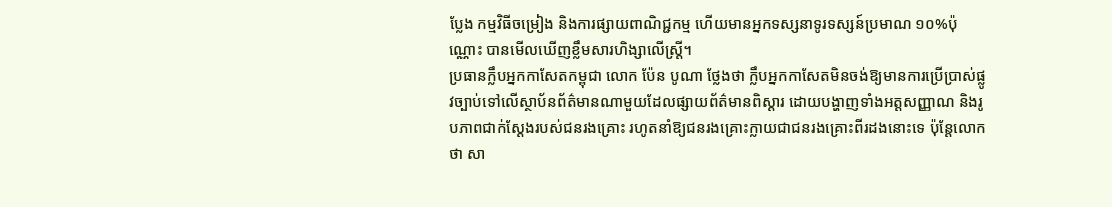ប្លែង កម្មវិធីចម្រៀង និងការផ្សាយពាណិជ្ជកម្ម ហើយមានអ្នកទស្សនាទូរទស្សន៍ប្រមាណ ១០%ប៉ុណ្ណោះ បានមើលឃើញខ្លឹមសារហិង្សាលើស្ត្រី។
ប្រធានក្លឹបអ្នកកាសែតកម្ពុជា លោក ប៉ែន បូណា ថ្លែងថា ក្លឹបអ្នកកាសែតមិនចង់ឱ្យមានការប្រើប្រាស់ផ្លូវច្បាប់ទៅលើស្ថាប័នព័ត៌មានណាមួយដែលផ្សាយព័ត៌មានពិស្ដារ ដោយបង្ហាញទាំងអត្តសញ្ញាណ និងរូបភាពជាក់ស្ដែងរបស់ជនរងគ្រោះ រហូតនាំឱ្យជនរងគ្រោះក្លាយជាជនរងគ្រោះពីរដងនោះទេ ប៉ុន្តែលោកថា សា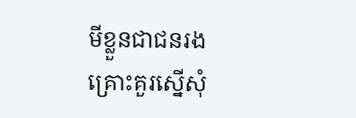មីខ្លួនជាជនរងគ្រោះគួរស្នើសុំ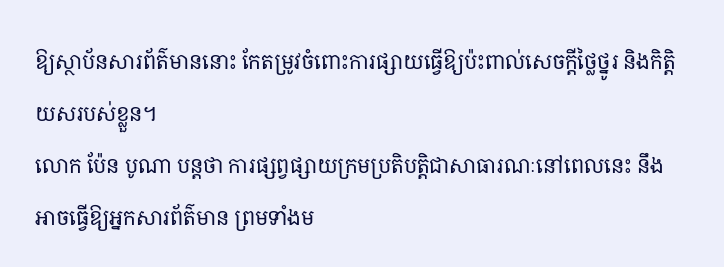ឱ្យស្ថាប័នសារព័ត៌មាននោះ កែតម្រូវចំពោះការផ្សាយធ្វើឱ្យប៉ះពាល់សេចក្ដីថ្លៃថ្នូរ និងកិត្តិយសរបស់ខ្លួន។
លោក ប៉ែន បូណា បន្តថា ការផ្សព្វផ្សាយក្រមប្រតិបត្តិជាសាធារណៈនៅពេលនេះ នឹងអាចធ្វើឱ្យអ្នកសារព័ត៌មាន ព្រមទាំងម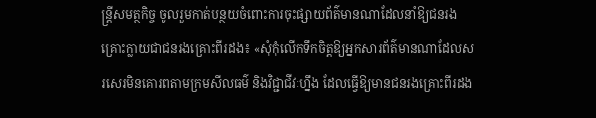ន្ត្រីសមត្ថកិច្ច ចូលរួមកាត់បន្ថយចំពោះការចុះផ្សាយព័ត៌មានណាដែលនាំឱ្យជនរងគ្រោះក្លាយជាជនរងគ្រោះពីរដង៖ «សុំកុំលើកទឹកចិត្តឱ្យអ្នកសារព័ត៌មានណាដែលសរសេរមិនគោរពតាមក្រមសីលធម៌ និងវិជ្ជាជីវៈហ្នឹង ដែលធ្វើឱ្យមានជនរងគ្រោះពីរដង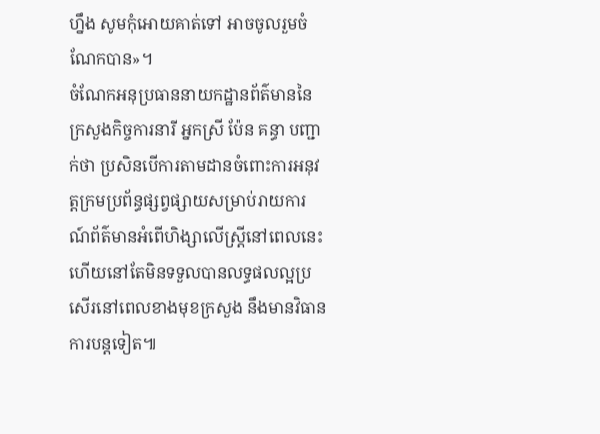ហ្នឹង សូមកុំអោយគាត់ទៅ អាចចូលរួមចំណែកបាន»។
ចំណែកអនុប្រធាននាយកដ្ឋានព័ត៌មាននៃក្រសួងកិច្ចការនារី អ្នកស្រី ប៉ែន គន្ធា បញ្ជាក់ថា ប្រសិនបើការតាមដានចំពោះការអនុវត្តក្រមប្រព័ន្ធផ្សព្វផ្សាយសម្រាប់រាយការណ៍ព័ត៌មានអំពើហិង្សាលើស្ត្រីនៅពេលនេះ ហើយនៅតែមិនទទួលបានលទ្ធផលល្អប្រសើរនៅពេលខាងមុខក្រសួង នឹងមានវិធានការបន្តទៀត៕